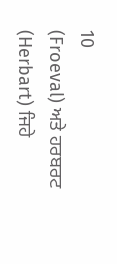10
(Froeval) ਅਤੇ ਹਰਬਰਟ (Herbart) ਜਿਹੇ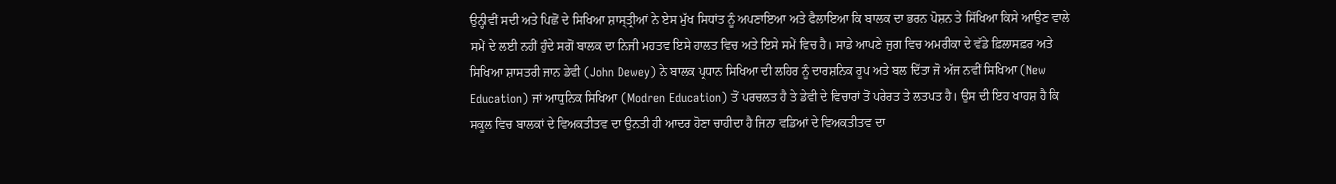ਉਨ੍ਹੀਵੀਂ ਸਦੀ ਅਤੇ ਪਿਛੋਂ ਦੇ ਸਿਖਿਆ ਸ਼ਾਸ੍ਤ੍ਰੀਆਂ ਨੇ ਏਸ ਮੁੱਖ ਸਿਧਾਂਤ ਨੂੰ ਅਪਣਾਇਆ ਅਤੇ ਫੈਲਾਇਆ ਕਿ ਬਾਲਕ ਦਾ ਭਰਨ ਪੋਸ਼ਨ ਤੇ ਸਿੱਖਿਆ ਕਿਸੇ ਆਉਣ ਵਾਲੇ ਸਮੇਂ ਦੇ ਲਈ ਨਹੀਂ ਹੁੰਦੇ ਸਗੋਂ ਬਾਲਕ ਦਾ ਨਿਜੀ ਮਹਤਵ ਇਸੇ ਹਾਲਤ ਵਿਚ ਅਤੇ ਇਸੇ ਸਮੇਂ ਵਿਚ ਹੈ। ਸਾਡੇ ਆਪਣੇ ਜੁਗ ਵਿਚ ਅਮਰੀਕਾ ਦੇ ਵੱਡੇ ਫ਼ਿਲਾਸਫ਼ਰ ਅਤੇ ਸਿਖਿਆ ਸ਼ਾਸਤਰੀ ਜਾਨ ਡੇਵੀ (John Dewey) ਨੇ ਬਾਲਕ ਪ੍ਰਧਾਨ ਸਿਖਿਆ ਦੀ ਲਹਿਰ ਨੂੰ ਦਾਰਸ਼ਨਿਕ ਰੂਪ ਅਤੇ ਬਲ ਦਿੱਤਾ ਜੋ ਅੱਜ ਨਵੀਂ ਸਿਖਿਆ (New Education) ਜਾਂ ਆਧੁਨਿਕ ਸਿਖਿਆ (Modren Education) ਤੋਂ ਪਰਚਲਤ ਹੈ ਤੇ ਡੇਵੀ ਦੇ ਵਿਚਾਰਾਂ ਤੋਂ ਪਰੇਰਤ ਤੇ ਲਤਪਤ ਹੈ। ਉਸ ਦੀ ਇਹ ਖਾਹਸ਼ ਹੈ ਕਿ ਸਕੂਲ ਵਿਚ ਬਾਲਕਾਂ ਦੇ ਵਿਅਕਤੀਤਵ ਦਾ ਉਨਤੀ ਹੀ ਆਦਰ ਹੋਣਾ ਚਾਹੀਦਾ ਹੈ ਜਿਨਾ ਵਡਿਆਂ ਦੇ ਵਿਅਕਤੀਤਵ ਦਾ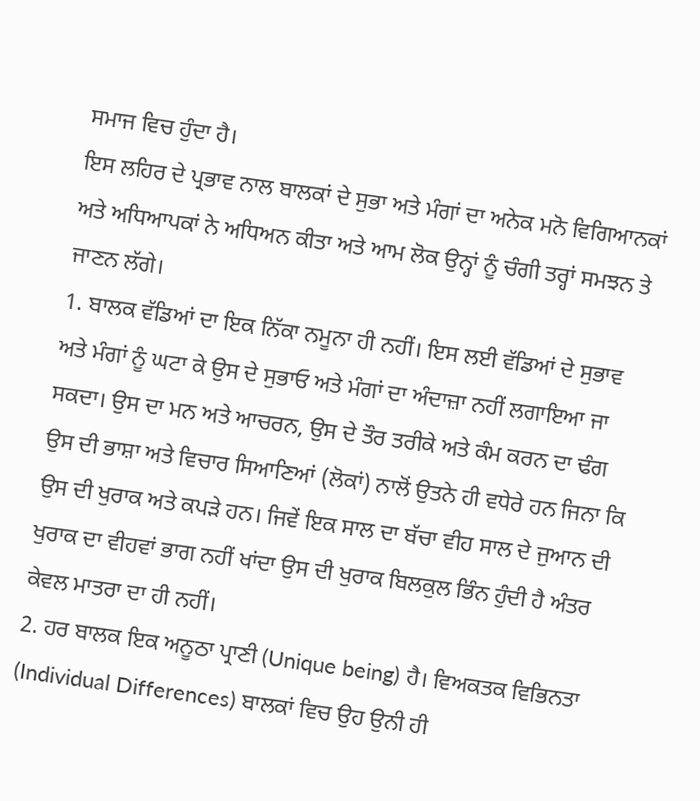ਸਮਾਜ ਵਿਚ ਹੁੰਦਾ ਹੈ।
ਇਸ ਲਹਿਰ ਦੇ ਪ੍ਰਭਾਵ ਨਾਲ ਬਾਲਕਾਂ ਦੇ ਸੁਭਾ ਅਤੇ ਮੰਗਾਂ ਦਾ ਅਨੇਕ ਮਨੋ ਵਿਗਿਆਨਕਾਂ ਅਤੇ ਅਧਿਆਪਕਾਂ ਨੇ ਅਧਿਅਨ ਕੀਤਾ ਅਤੇ ਆਮ ਲੋਕ ਉਨ੍ਹਾਂ ਨੂੰ ਚੰਗੀ ਤਰ੍ਹਾਂ ਸਮਝਨ ਤੇ ਜਾਣਨ ਲੱਗੇ।
1. ਬਾਲਕ ਵੱਡਿਆਂ ਦਾ ਇਕ ਨਿੱਕਾ ਨਮੂਨਾ ਹੀ ਨਹੀਂ। ਇਸ ਲਈ ਵੱਡਿਆਂ ਦੇ ਸੁਭਾਵ ਅਤੇ ਮੰਗਾਂ ਨੂੰ ਘਟਾ ਕੇ ਉਸ ਦੇ ਸੁਭਾਓ ਅਤੇ ਮੰਗਾਂ ਦਾ ਅੰਦਾਜ਼ਾ ਨਹੀਂ ਲਗਾਇਆ ਜਾ ਸਕਦਾ। ਉਸ ਦਾ ਮਨ ਅਤੇ ਆਚਰਨ, ਉਸ ਦੇ ਤੌਰ ਤਰੀਕੇ ਅਤੇ ਕੰਮ ਕਰਨ ਦਾ ਢੰਗ ਉਸ ਦੀ ਭਾਸ਼ਾ ਅਤੇ ਵਿਚਾਰ ਸਿਆਣਿਆਂ (ਲੋਕਾਂ) ਨਾਲੋਂ ਉਤਨੇ ਹੀ ਵਧੇਰੇ ਹਨ ਜਿਨਾ ਕਿ ਉਸ ਦੀ ਖੁਰਾਕ ਅਤੇ ਕਪੜੇ ਹਨ। ਜਿਵੇਂ ਇਕ ਸਾਲ ਦਾ ਬੱਚਾ ਵੀਹ ਸਾਲ ਦੇ ਜੁਆਨ ਦੀ ਖੁਰਾਕ ਦਾ ਵੀਹਵਾਂ ਭਾਗ ਨਹੀਂ ਖਾਂਦਾ ਉਸ ਦੀ ਖੁਰਾਕ ਬਿਲਕੁਲ ਭਿੰਨ ਹੁੰਦੀ ਹੈ ਅੰਤਰ ਕੇਵਲ ਮਾਤਰਾ ਦਾ ਹੀ ਨਹੀਂ।
2. ਹਰ ਬਾਲਕ ਇਕ ਅਨੂਠਾ ਪ੍ਰਾਣੀ (Unique being) ਹੈ। ਵਿਅਕਤਕ ਵਿਭਿਨਤਾ (Individual Differences) ਬਾਲਕਾਂ ਵਿਚ ਉਹ ਉਨੀ ਹੀ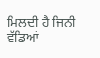ਮਿਲਦੀ ਹੈ ਜਿਨੀ ਵੱਡਿਆਂ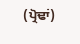(ਪ੍ਰੋਢਾਂ)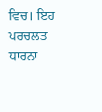ਵਿਚ। ਇਹ ਪਰਚਲਤ ਧਾਰਨਾ